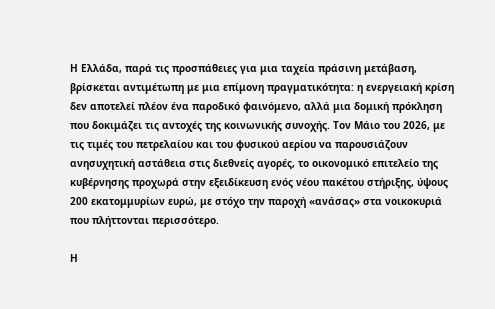Η Ελλάδα, παρά τις προσπάθειες για μια ταχεία πράσινη μετάβαση, βρίσκεται αντιμέτωπη με μια επίμονη πραγματικότητα: η ενεργειακή κρίση δεν αποτελεί πλέον ένα παροδικό φαινόμενο, αλλά μια δομική πρόκληση που δοκιμάζει τις αντοχές της κοινωνικής συνοχής. Τον Μάιο του 2026, με τις τιμές του πετρελαίου και του φυσικού αερίου να παρουσιάζουν ανησυχητική αστάθεια στις διεθνείς αγορές, το οικονομικό επιτελείο της κυβέρνησης προχωρά στην εξειδίκευση ενός νέου πακέτου στήριξης, ύψους 200 εκατομμυρίων ευρώ, με στόχο την παροχή «ανάσας» στα νοικοκυριά που πλήττονται περισσότερο.

Η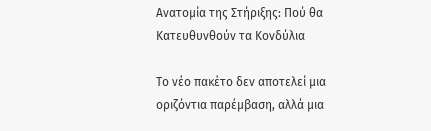Ανατομία της Στήριξης: Πού θα Κατευθυνθούν τα Κονδύλια

Το νέο πακέτο δεν αποτελεί μια οριζόντια παρέμβαση, αλλά μια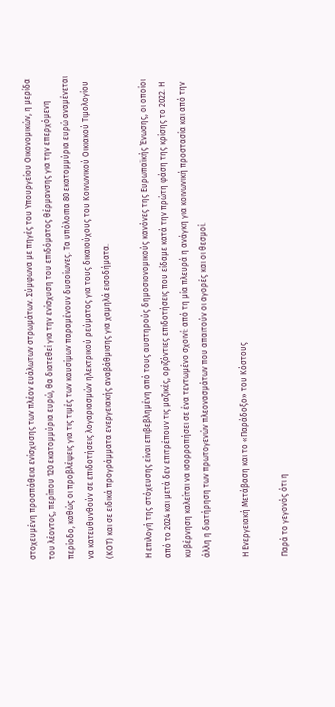στοχευμένη προσπάθεια ενίσχυσης των πλέον ευάλωτων στρωμάτων. Σύμφωνα με πηγές του Υπουργείου Οικονομικών, η μερίδα του λέοντος, περίπου 120 εκατομμύρια ευρώ, θα διατεθεί για την ενίσχυση του επιδόματος θέρμανσης για την επερχόμενη περίοδο, καθώς οι προβλέψεις για τις τιμές των καυσίμων παραμένουν δυσοίωνες. Τα υπόλοιπα 80 εκατομμύρια ευρώ αναμένεται να κατευθυνθούν σε επιδοτήσεις λογαριασμών ηλεκτρικού ρεύματος για τους δικαιούχους του Κοινωνικού Οικιακού Τιμολογίου (ΚΟΤ) και σε ειδικά προγράμματα ενεργειακής αναβάθμισης για χαμηλά εισοδήματα.

Η επιλογή της στόχευσης είναι επιβεβλημένη από τους αυστηρούς δημοσιονομικούς κανόνες της Ευρωπαϊκής Ένωσης, οι οποίοι από το 2024 και μετά δεν επιτρέπουν τις μαζικές, οριζόντιες επιδοτήσεις που είδαμε κατά την πρώτη φάση της κρίσης το 2022. Η κυβέρνηση καλείται να ισορροπήσει σε ένα τεντωμένο σχοινί: από τη μία πλευρά η ανάγκη για κοινωνική προστασία και από την άλλη η διατήρηση των πρωτογενών πλεονασμάτων που απαιτούν οι αγορές και οι θεσμοί.

Η Ενεργειακή Μετάβαση και το «Παράδοξο» του Κόστους

Παρά το γεγονός ότι η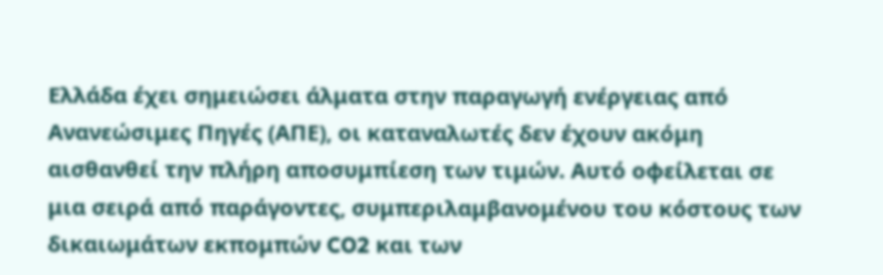Ελλάδα έχει σημειώσει άλματα στην παραγωγή ενέργειας από Ανανεώσιμες Πηγές (ΑΠΕ), οι καταναλωτές δεν έχουν ακόμη αισθανθεί την πλήρη αποσυμπίεση των τιμών. Αυτό οφείλεται σε μια σειρά από παράγοντες, συμπεριλαμβανομένου του κόστους των δικαιωμάτων εκπομπών CO2 και των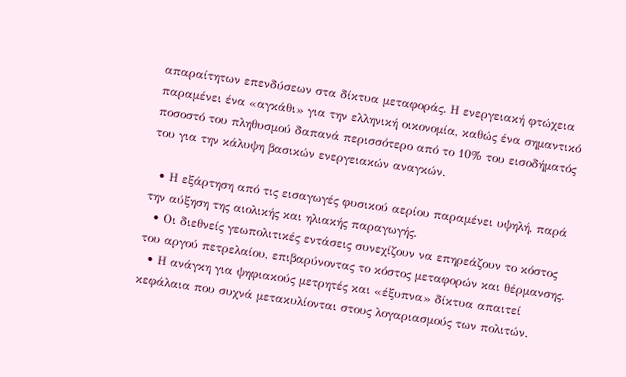απαραίτητων επενδύσεων στα δίκτυα μεταφοράς. Η ενεργειακή φτώχεια παραμένει ένα «αγκάθι» για την ελληνική οικονομία, καθώς ένα σημαντικό ποσοστό του πληθυσμού δαπανά περισσότερο από το 10% του εισοδήματός του για την κάλυψη βασικών ενεργειακών αναγκών.

  • Η εξάρτηση από τις εισαγωγές φυσικού αερίου παραμένει υψηλή, παρά την αύξηση της αιολικής και ηλιακής παραγωγής.
  • Οι διεθνείς γεωπολιτικές εντάσεις συνεχίζουν να επηρεάζουν το κόστος του αργού πετρελαίου, επιβαρύνοντας το κόστος μεταφορών και θέρμανσης.
  • Η ανάγκη για ψηφιακούς μετρητές και «έξυπνα» δίκτυα απαιτεί κεφάλαια που συχνά μετακυλίονται στους λογαριασμούς των πολιτών.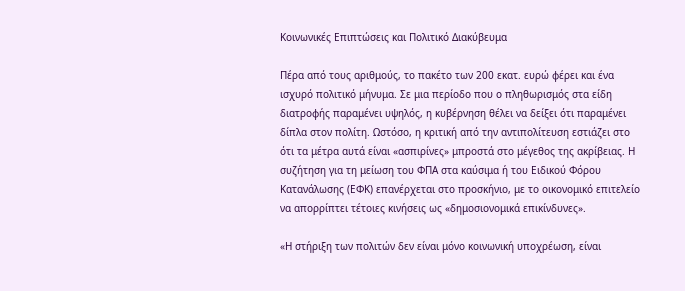Κοινωνικές Επιπτώσεις και Πολιτικό Διακύβευμα

Πέρα από τους αριθμούς, το πακέτο των 200 εκατ. ευρώ φέρει και ένα ισχυρό πολιτικό μήνυμα. Σε μια περίοδο που ο πληθωρισμός στα είδη διατροφής παραμένει υψηλός, η κυβέρνηση θέλει να δείξει ότι παραμένει δίπλα στον πολίτη. Ωστόσο, η κριτική από την αντιπολίτευση εστιάζει στο ότι τα μέτρα αυτά είναι «ασπιρίνες» μπροστά στο μέγεθος της ακρίβειας. Η συζήτηση για τη μείωση του ΦΠΑ στα καύσιμα ή του Ειδικού Φόρου Κατανάλωσης (ΕΦΚ) επανέρχεται στο προσκήνιο, με το οικονομικό επιτελείο να απορρίπτει τέτοιες κινήσεις ως «δημοσιονομικά επικίνδυνες».

«Η στήριξη των πολιτών δεν είναι μόνο κοινωνική υποχρέωση, είναι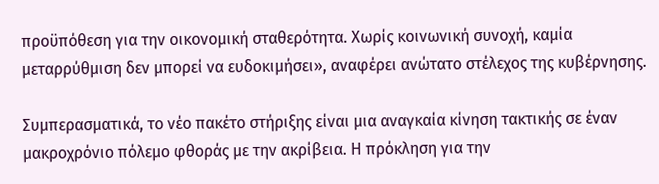προϋπόθεση για την οικονομική σταθερότητα. Χωρίς κοινωνική συνοχή, καμία μεταρρύθμιση δεν μπορεί να ευδοκιμήσει», αναφέρει ανώτατο στέλεχος της κυβέρνησης.

Συμπερασματικά, το νέο πακέτο στήριξης είναι μια αναγκαία κίνηση τακτικής σε έναν μακροχρόνιο πόλεμο φθοράς με την ακρίβεια. Η πρόκληση για την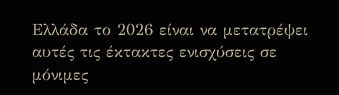Ελλάδα το 2026 είναι να μετατρέψει αυτές τις έκτακτες ενισχύσεις σε μόνιμες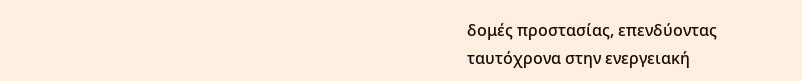δομές προστασίας, επενδύοντας ταυτόχρονα στην ενεργειακή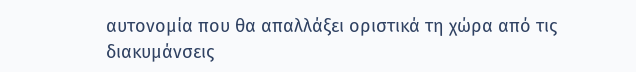αυτονομία που θα απαλλάξει οριστικά τη χώρα από τις διακυμάνσεις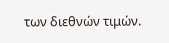των διεθνών τιμών.